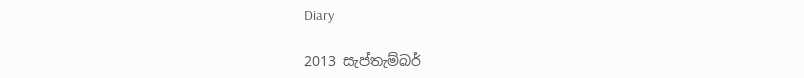Diary

2013 සැප්තැම්බර්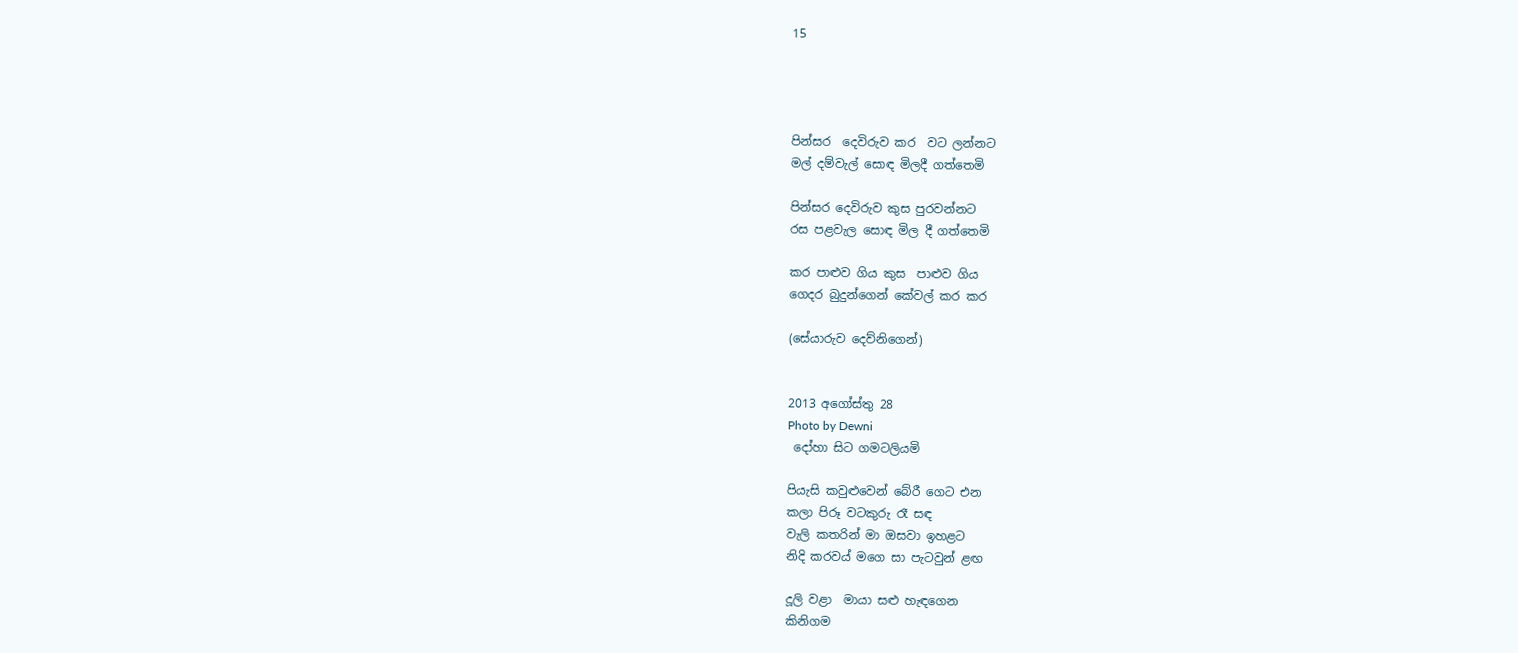15




පින්සර  දෙවිරුව කර  වට ලන්නට
මල් දම්වැල් සොඳ මිලදී ගත්තෙමි

පින්සර දෙවිරුව කුස පුරවන්නට
රස පළවැල සොඳ මිල දී ගත්තෙමි

කර පාළුව ගිය කුස  පාළුව ගිය
ගෙදර බුදුන්ගෙන් කේවල් කර කර

(සේයාරුව දෙව්නිගෙන්)


2013 අගෝස්තු 28
Photo by Dewni
 දෝහා සිට ගමටලියමි

පියැසි කවුළුවෙන් බේරී ගෙට එන
කලා පිරූ වටකුරු රෑ සඳ
වැලි කතරින් මා ඔසවා ඉහළට
නිදි කරවය් මගෙ සා පැටවුන් ළඟ

දූලි වළා  මායා සළු හැඳගෙන
කිනිගම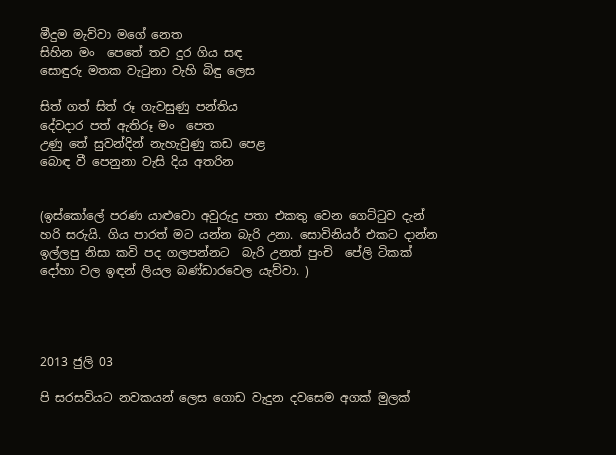මීදුම මැව්වා මගේ නෙත
සිහින මං  පෙතේ තව දුර ගිය සඳ
සොඳුරු මතක වැටුනා වැහි බිඳු ලෙස

සිත් ගත් සිත් රූ ගැවසුණු පන්තිය
දේවදාර පත් ඇතිරූ මං  පෙත
උණු තේ සුවන්දින් නැහැවුණු කඩ පෙළ
බොඳ වී පෙනුනා වැසි දිය අතරින


(ඉස්කෝලේ පරණ යාළුවො අවුරුදු පතා එකතු වෙන ගෙට්ටුව දැන් හරි සරුයි. ගිය පාරත් මට යන්න බැරි උනා. සොවිනියර් එකට දාන්න ඉල්ලපු නිසා කවි පද ගලපන්නට  බැරි උනත් පුංචි  පේලි ටිකක් දෝහා වල ඉඳන් ලියල බණ්ඩාරවෙල යැව්වා. )




2013 ජුලි 03

පි සරසවියට නවකයන් ලෙස ගොඩ වැදුන දවසෙම අගක් මුලක්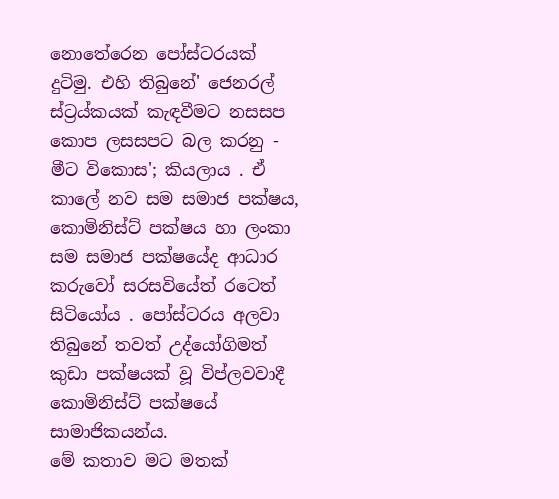නොතේරෙන පෝස්ටරයක් දුටිමු. එහි තිබුනේ' ජෙනරල් ස්ට්‍රය්කයක් කැඳවීමට නසසප කොප ලසසපට බල කරනු - මීට විකොස'; කියලාය . ඒ කාලේ නව සම සමාජ පක්ෂය, කොමිනිස්ට් පක්ෂය හා ලංකා සම සමාජ පක්ෂයේද ආධාර කරුවෝ සරසවියේත් රටෙත් සිටියෝය . පෝස්ටරය අලවා තිබුනේ තවත් උද්යෝගිමත් කුඩා පක්ෂයක් වූ විප්ලවවාදී කොමිනිස්ට් පක්ෂයේ සාමාජිකයන්ය.
මේ කතාව මට මතක්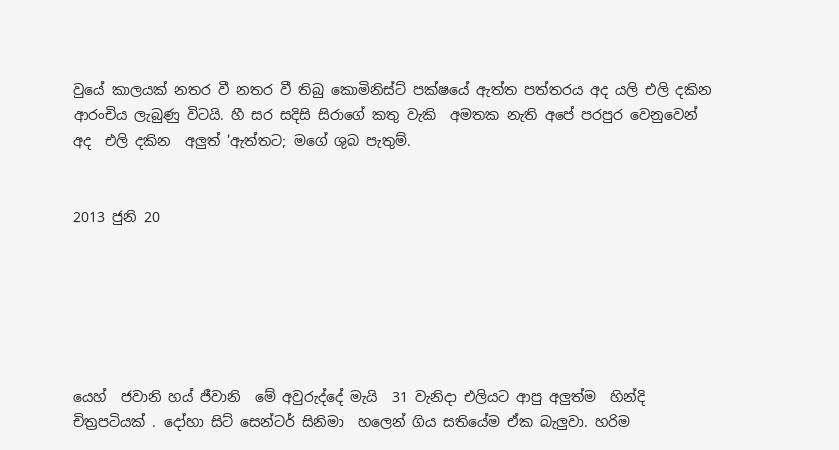වුයේ කාලයක් නතර වී නතර වී තිබු කොමිනිස්ට් පක්ෂයේ ඇත්ත පත්තරය අද යලි එලි දකින ආරංචිය ලැබුණු විටයි. හී සර සදිසි සිරාගේ කතු වැකි  අමතක නැති අපේ පරපුර වෙනුවෙන් අද  එලි දකින  අලුත් 'ඇත්තට; මගේ ශුබ පැතුම්.


2013 ජුනි 20






යෙහ්  ජවානි හය් ජීවානි  මේ අවුරුද්දේ මැයි  31 වැනිදා එලියට ආපු අලුත්ම  හින්දි චිත්‍රපටියක් . දෝහා සිට් සෙන්ටර් සිනිමා  හලෙන් ගිය සතියේම ඒක බැලුවා. හරිම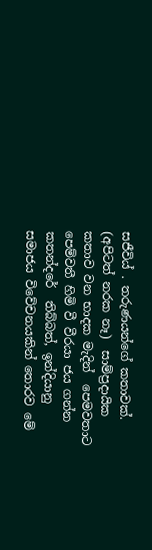සජීවිය් . තරුණයන්ගේ කතාවක්. (අපිටත් නරක නෑ)  සාම්ප්‍රදායික කතාව වන භාදක මැදින්  පෙමවතාට පෙම්වතී හිමි වී වීරයා ජය ගන්න කතන්දරේ  තිබ්බත්, ඉන්දියානු සමාජය විවේචනයකින් තොරව මේ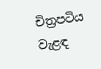චිත්‍රපටිය වැළඳ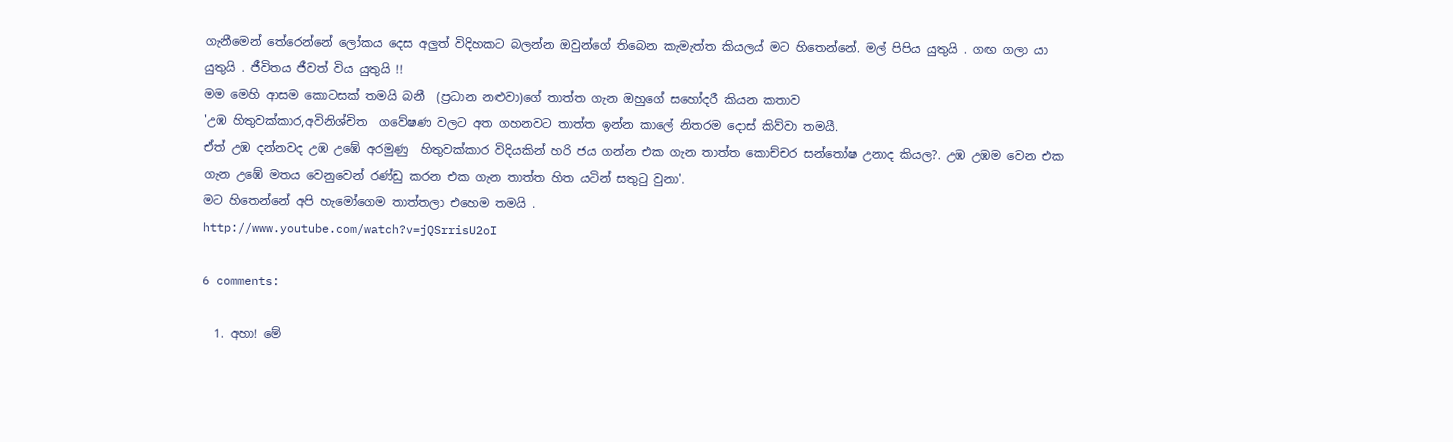ගැනීමෙන් තේරෙන්නේ ලෝකය දෙස අලුත් විදිහකට බලන්න ඔවුන්ගේ තිබෙන කැමැත්ත කියලය් මට හිතෙන්නේ. මල් පිපිය යුතුයි . ගඟ ගලා යා යුතුයි . ජීවිතය ජීවත් විය යුතුයි !!
මම මෙහි ආසම කොටසක් තමයි බනී  (ප්‍රධාන නළුවා)ගේ තාත්ත ගැන ඔහුගේ සහෝදරී කියන කතාව
'උඹ හිතුවක්කාර,අවිනිශ්චිත  ගවේෂණ වලට අත ගහනවට තාත්ත ඉන්න කාලේ නිතරම දොස් කිව්වා තමයී.
ඒත් උඹ දන්නවද උඹ උඹේ අරමුණු  හිතුවක්කාර විදියකින් හරි ජය ගන්න එක ගැන තාත්ත කොච්චර සන්තෝෂ උනාද කියල?. උඹ උඹම වෙන එක ගැන උඹේ මතය වෙනුවෙන් රණ්ඩු කරන එක ගැන තාත්ත හිත යටින් සතුටු වුනා'.
මට හිතෙන්නේ අපි හැමෝගෙම තාත්තලා එහෙම තමයි .
http://www.youtube.com/watch?v=jQSrrisU2oI

6 comments:

  1. අහා! මේ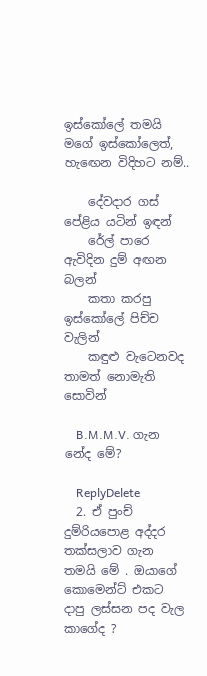ඉස්කෝලේ තමයි මගේ ඉස්කෝලෙත්, හැඟෙන විදිහට නම්..

    දේවදාර ගස් පේළිය යටින් ඉඳන්
    රේල් පාරෙ ඇවිදින දුම් අඟන බලන්
    කතා කරපු ඉස්කෝලේ පිච්ච වැලින්
    කඳුළු වැටෙනවද තාමත් නොමැති සොවින්

    B.M.M.V. ගැන නේද මේ?

    ReplyDelete
  2. ඒ පුංච් දුම්රියපොළ අද්දර තක්සලාව ගැන තමයි මේ . ඔයාගේ කොමෙන්ට් එකට දාපු ලස්සන පද වැල කාගේද ?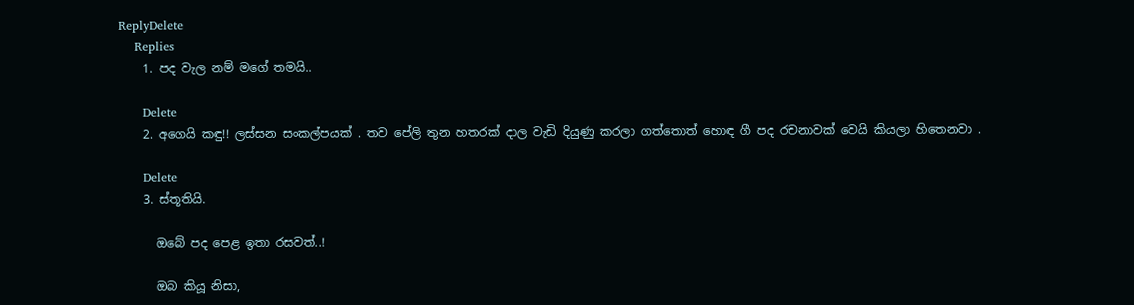ReplyDelete
    Replies
    1. පද වැල නම් මගේ තමයි..

      Delete
    2. අගෙයි කඳු!! ලස්සන සංකල්පයක් . තව පේලි තුන හතරක් දාල වැඩි දියුණු කරලා ගත්තොත් හොඳ ගී පද රචනාවක් වෙයි කියලා හිතෙනවා .

      Delete
    3. ස්තූතියි.

      ඔබේ පද පෙළ ඉතා රසවත්..!

      ඔබ කියූ නිසා,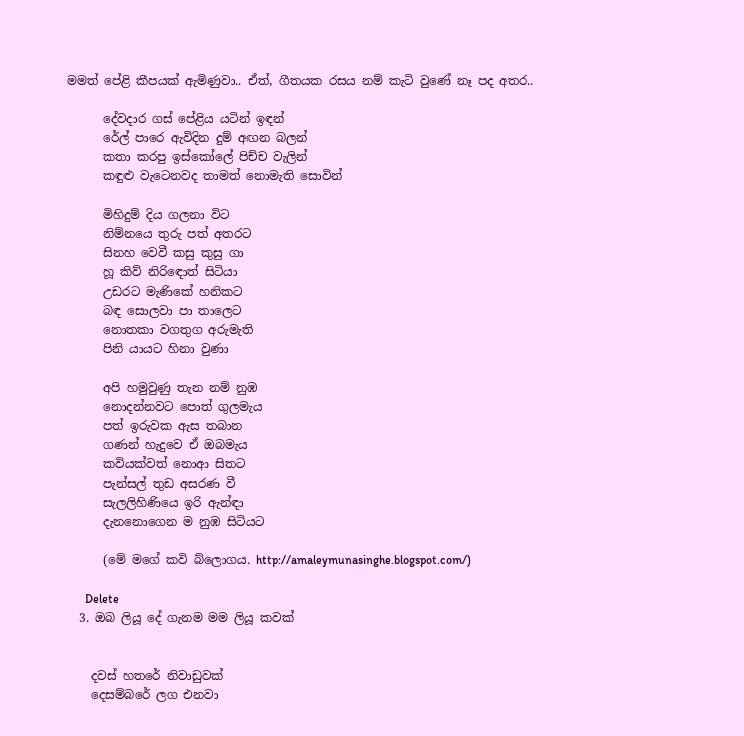මමත් පේළි කීපයක් ඇමිණුවා.. ඒත්, ගීතයක රසය නම් කැටි වුණේ නෑ පද අතර..

      දේවදාර ගස් පේළිය යටින් ඉඳන්
      රේල් පාරෙ ඇවිදින දුම් අඟන බලන්
      කතා කරපු ඉස්කෝලේ පිච්ච වැලින්
      කඳුළු වැටෙනවද තාමත් නොමැති සොවින්

      මිහිදුම් දිය ගලනා විට
      නිම්නයෙ තුරු පත් අතරට
      සිනහ වෙවී කසු කුසු ගා
      හූ කිව් නිරිඳොත් සිටියා
      උඩරට මැණිකේ හනිකට
      බඳ සොලවා පා තාලෙට
      නොතකා වගතුග අරුමැති
      පිනි යායට හිනා වුණා

      අපි හමුවුණු තැන නම් නුඹ
      නොදන්නවට පොත් ගුලමැය
      පත් ඉරුවක ඇස තබාන
      ගණන් හැදුවෙ ඒ ඔබමැය
      කවියක්වත් නොආ සිතට
      පැන්සල් තුඩ අසරණ වී
      සැලලිහිණියෙ ඉරි ඇන්ඳා
      දැනනොගෙන ම නුඹ සිටියට

      (මේ මගේ කවි බ්ලොගය. http://amaleymunasinghe.blogspot.com/)

      Delete
  3. ඔබ ලියූ දේ ගැනම මම ලියූ කවක්


    දවස් හතරේ නිවාඩුවක්
    දෙසම්බරේ ලග එනවා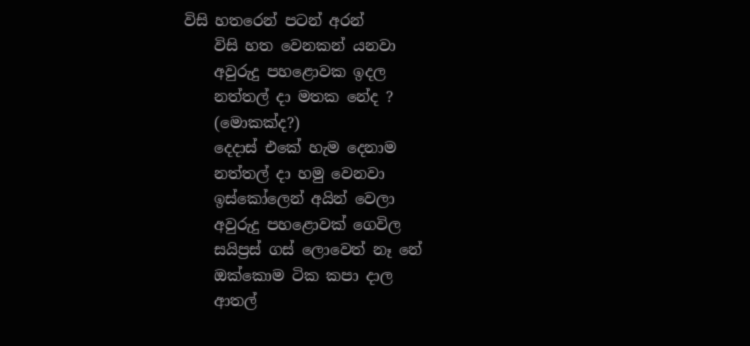විසි හතරෙන් පටන් අරන්
    විසි හත වෙනකන් යනවා
    අවුරුදු පහළොවක ඉදල
    නත්තල් දා මතක නේද ?
    (මොකක්ද?)
    දෙදාස් එකේ හැම දෙනාම
    නත්තල් දා හමු වෙනවා
    ඉස්කෝලෙන් අයින් වෙලා
    අවුරුදු පහළොවක් ගෙවිල
    සයිප්‍රස් ගස් ලොවෙත් නෑ නේ
    ඔක්කොම ටික කපා දාල
    ආතල්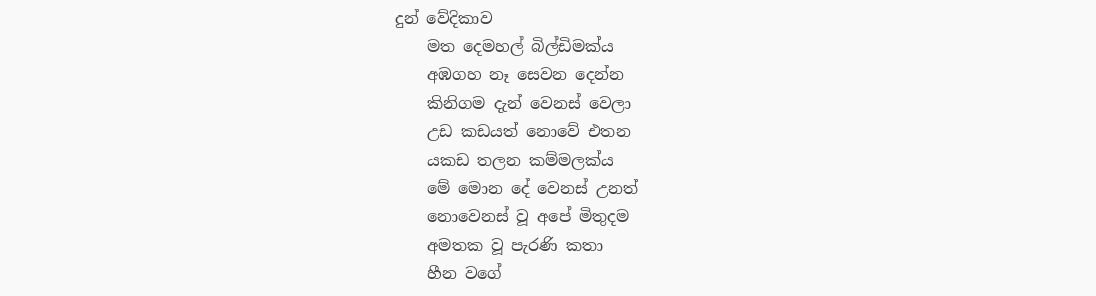දුන් වේදිකාව
    මත දෙමහල් බිල්ඩිමක්ය
    අඹගහ නෑ සෙවන දෙන්න
    කිනිගම දැන් වෙනස් වෙලා
    උඩ කඩයත් නොවේ එතන
    යකඩ තලන කම්මලක්ය
    මේ මොන දේ වෙනස් උනත්
    නොවෙනස් වූ අපේ මිතුදම
    අමතක වූ පැරණි කතා
    හීන වගේ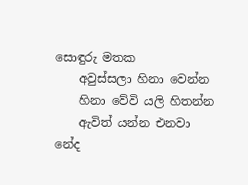සොඳුරු මතක
    අවුස්සලා හිනා වෙන්න
    හිනා වේවි යලි හිතන්න
    ඇවිත් යන්න එනවා නේද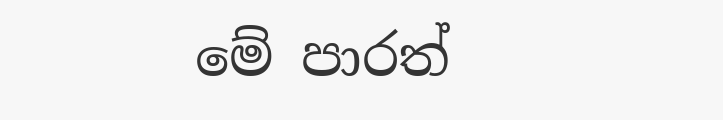මේ පාරත්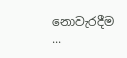නොවැරදීම ...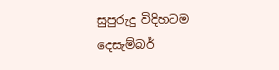සුපුරුදු විදිහටම දෙසැම්බර්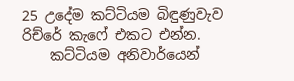25 උදේම කට්ටියම බිඳුණුවැව රිච්රේ කැෆේ එකට එන්න.
    කට්ටියම අනිවාර්යෙන්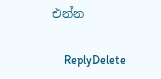එන්න

    ReplyDelete